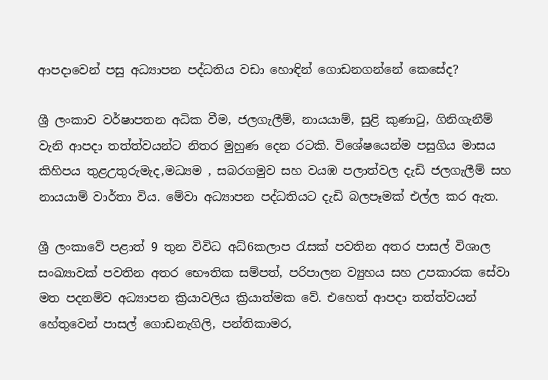ආපදාවෙන් පසු අධ්‍යාපන පද්ධතිය වඩා හොඳින් ගොඩනගන්නේ කෙසේද?

ශ්‍රී ලංකාව වර්ෂාපතන අධික වීම, ජලගැලීම්, නායයාම්, සුළි කුණාටු, ගිනිගැනීම් වැනි ආපදා තත්ත්වයන්ට නිතර මුහුණ දෙන රටකි. විශේෂයෙන්ම පසුගිය මාසය කිහිපය තුළඋතුරුමැද,මධ්‍යම , සබරගමුව සහ වයඹ පලාත්වල දැඩි ජලගැලීම් සහ නායයාම් වාර්තා විය. මේවා අධ්‍යාපන පද්ධතියට දැඩි බලපෑමක් එල්ල කර ඇත.

ශ්‍රී ලංකාවේ පළාත් 9 තුන විවිධ අධ්6කලාප රැසක් පවතින අතර පාසල් විශාල සංඛ්‍යාවක් පවතින අතර භෞතික සම්පත්, පරිපාලන ව්‍යුහය සහ උපකාරක සේවා මත පදනම්ව අධ්‍යාපන ක්‍රියාවලිය ක්‍රියාත්මක වේ. එහෙත් ආපදා තත්ත්වයන් හේතුවෙන් පාසල් ගොඩනැගිලි, පන්තිකාමර,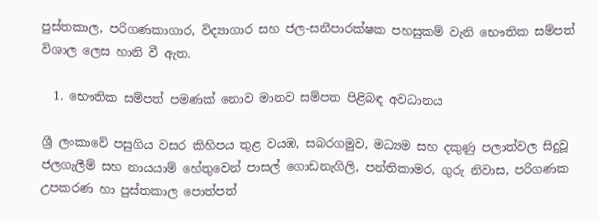පුස්තකාල, පරිගණකාගාර, විද්‍යාගාර සහ ජල-සනීපාරක්ෂක පහසුකම් වැනි භෞතික සම්පත් විශාල ලෙස හානි වී ඇත.

  1. භෞතික සම්පත් පමණක් නොව මානව සම්පත පිළිබඳ අවධානය

ශ්‍රී ලංකාවේ පසුගිය වසර කිහිපය තුළ වයඹ, සබරගමුව, මධ්‍යම සහ දකුණු පලාත්වල සිදුවූ ජලගැලීම් සහ නායයාම් හේතුවෙන් පාසල් ගොඩනැගිලි, පන්තිකාමර, ගුරු නිවාස, පරිගණක උපකරණ හා පුස්තකාල පොත්පත්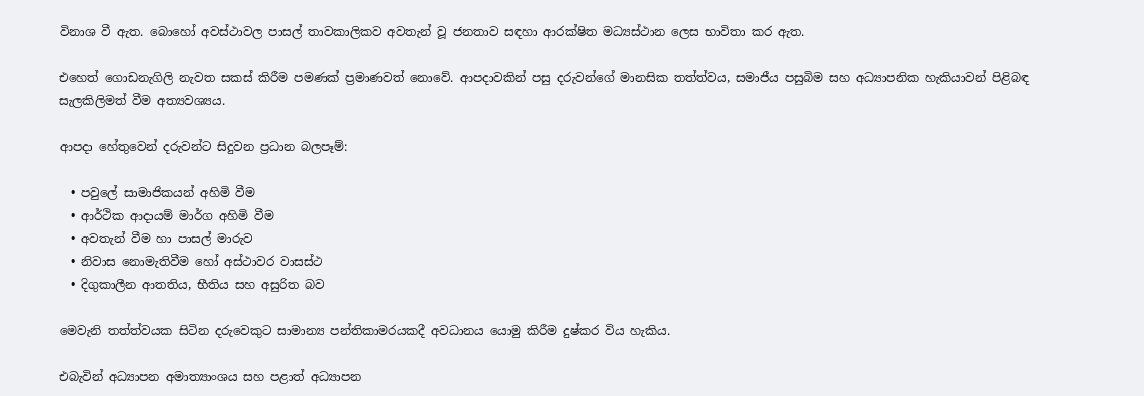විනාශ වී ඇත. බොහෝ අවස්ථාවල පාසල් තාවකාලිකව අවතැන් වූ ජනතාව සඳහා ආරක්ෂිත මධ්‍යස්ථාන ලෙස භාවිතා කර ඇත.

එහෙත් ගොඩනැගිලි නැවත සකස් කිරීම පමණක් ප්‍රමාණවත් නොවේ. ආපදාවකින් පසු දරුවන්ගේ මානසික තත්ත්වය, සමාජීය පසුබිම සහ අධ්‍යාපනික හැකියාවන් පිළිබඳ සැලකිලිමත් වීම අත්‍යවශ්‍යය.

ආපදා හේතුවෙන් දරුවන්ට සිදුවන ප්‍රධාන බලපෑම්:

  • පවුලේ සාමාජිකයන් අහිමි වීම
  • ආර්ථික ආදායම් මාර්ග අහිමි වීම
  • අවතැන් වීම හා පාසල් මාරුව
  • නිවාස නොමැතිවීම හෝ අස්ථාවර වාසස්ථ
  • දිගුකාලීන ආතතිය, භීතිය සහ අසුරිත බව

මෙවැනි තත්ත්වයක සිටින දරුවෙකුට සාමාන්‍ය පන්තිකාමරයකදී අවධානය යොමු කිරීම දුෂ්කර විය හැකිය.

එබැවින් අධ්‍යාපන අමාත්‍යාංශය සහ පළාත් අධ්‍යාපන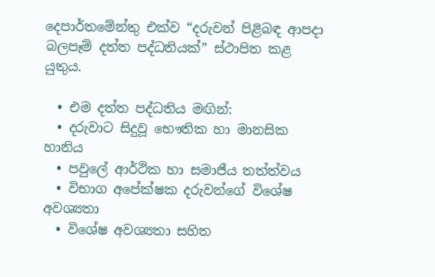දෙපාර්තමේන්තු එක්ව “දරුවන් පිළිබඳ ආපදා බලපෑම් දත්ත පද්ධතියක්” ස්ථාපිත කළ යුතුය.

  • එම දත්ත පද්ධතිය මඟින්:
  • දරුවාට සිදුවූ භෞතික හා මානසික හානිය
  • පවුලේ ආර්ථික හා සමාජීය තත්ත්වය
  • විභාග අපේක්ෂක දරුවන්ගේ විශේෂ අවශ්‍යතා
  • විශේෂ අවශ්‍යතා සහිත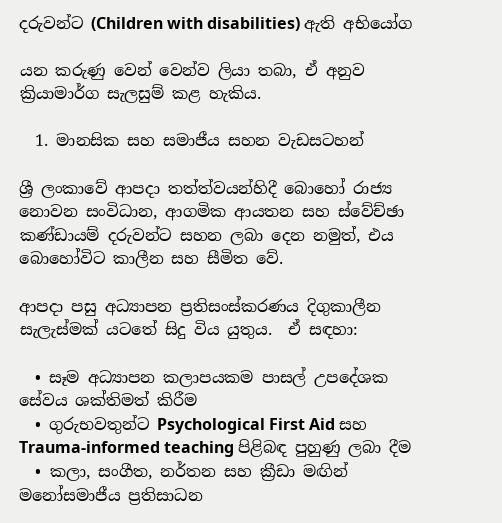දරුවන්ට (Children with disabilities) ඇති අභියෝග

යන කරුණු වෙන් වෙන්ව ලියා තබා, ඒ අනුව ක්‍රියාමාර්ග සැලසුම් කළ හැකිය.

  1. මානසික සහ සමාජීය සහන වැඩසටහන්

ශ්‍රී ලංකාවේ ආපදා තත්ත්වයන්හිදී බොහෝ රාජ්‍ය නොවන සංවිධාන, ආගමික ආයතන සහ ස්වේච්ඡා කණ්ඩායම් දරුවන්ට සහන ලබා දෙන නමුත්, එය බොහෝවිට කාලීන සහ සීමිත වේ.

ආපදා පසු අධ්‍යාපන ප්‍රතිසංස්කරණය දිගුකාලීන සැලැස්මක් යටතේ සිදු විය යුතුය.  ඒ සඳහා:

  • සෑම අධ්‍යාපන කලාපයකම පාසල් උපදේශක සේවය ශක්තිමත් කිරීම
  • ගුරුභවතුන්ට Psychological First Aid සහ Trauma-informed teaching පිළිබඳ පුහුණු ලබා දීම
  • කලා, සංගීත, නර්තන සහ ක්‍රීඩා මඟින් මනෝසමාජීය ප්‍රතිසාධන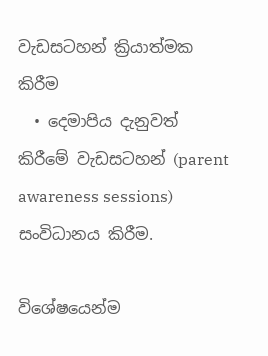වැඩසටහන් ක්‍රියාත්මක කිරීම
  • දෙමාපිය දැනුවත් කිරීමේ වැඩසටහන් (parent awareness sessions) සංවිධානය කිරීම.

විශේෂයෙන්ම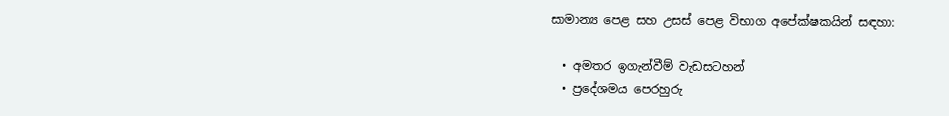සාමාන්‍ය පෙළ සහ උසස් පෙළ විභාග අපේක්ෂකයින් සඳහා:

  • අමතර ඉගැන්වීම් වැඩසටහන්
  • ප්‍රදේශමය පෙරහුරු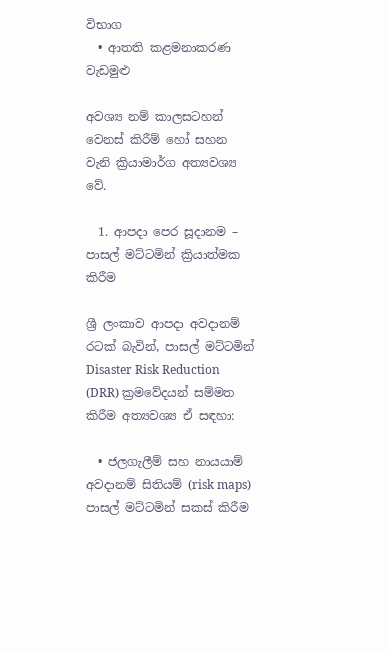විභාග
  • ආතති කළමනාකරණ වැඩමුළු

අවශ්‍ය නම් කාලසටහන් වෙනස් කිරීම් හෝ සහන වැනි ක්‍රියාමාර්ග අත්‍යවශ්‍ය වේ.

  1. ආපදා පෙර සූදානම – පාසල් මට්ටමින් ක්‍රියාත්මක කිරීම

ශ්‍රී ලංකාව ආපදා අවදානම් රටක් බැවින්, පාසල් මට්ටමින් Disaster Risk Reduction (DRR) ක්‍රමවේදයන් සම්මත කිරීම අත්‍යවශ්‍ය ඒ සඳහා:

  • ජලගැලීම් සහ නායයාම් අවදානම් සිතියම් (risk maps) පාසල් මට්ටමින් සකස් කිරීම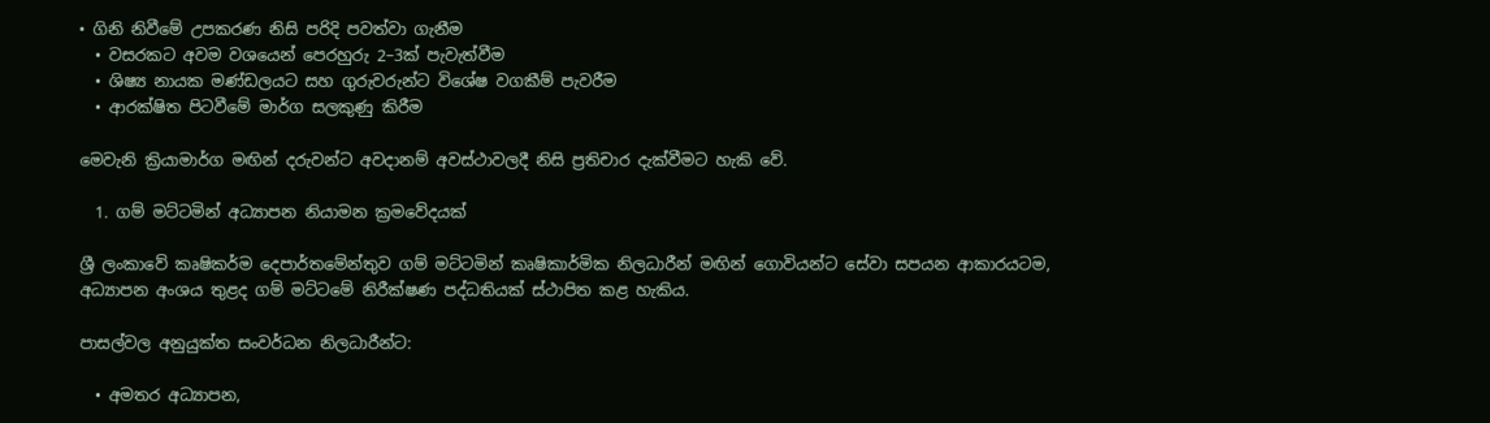• ගිනි නිවීමේ උපකරණ නිසි පරිදි පවත්වා ගැනීම
  • වසරකට අවම වශයෙන් පෙරහුරු 2–3ක් පැවැත්වීම
  • ශිෂ්‍ය නායක මණ්ඩලයට සහ ගුරුවරුන්ට විශේෂ වගකීම් පැවරීම
  • ආරක්ෂිත පිටවීමේ මාර්ග සලකුණු කිරීම

මෙවැනි ක්‍රියාමාර්ග මඟින් දරුවන්ට අවදානම් අවස්ථාවලදී නිසි ප්‍රතිචාර දැක්වීමට හැකි වේ.

  1. ගම් මට්ටමින් අධ්‍යාපන නියාමන ක්‍රමවේදයක්

ශ්‍රී ලංකාවේ කෘෂිකර්ම දෙපාර්තමේන්තුව ගම් මට්ටමින් කෘෂිකාර්මික නිලධාරීන් මඟින් ගොවියන්ට සේවා සපයන ආකාරයටම, අධ්‍යාපන අංශය තුළද ගම් මට්ටමේ නිරීක්ෂණ පද්ධතියක් ස්ථාපිත කළ හැකිය.

පාසල්වල අනුයුක්ත සංවර්ධන නිලධාරීන්ට:

  • අමතර අධ්‍යාපන,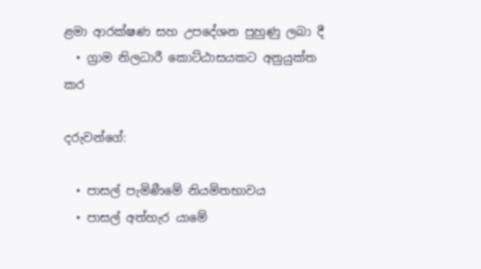ළමා ආරක්ෂණ සහ උපදේශන පුහුණු ලබා දී
  • ග්‍රාම නිලධාරී කොට්ඨාසයකට අනුයුක්ත කර

දරුවන්ගේ:

  • පාසල් පැමිණීමේ නියමිතභාවය
  • පාසල් අත්හැර යාමේ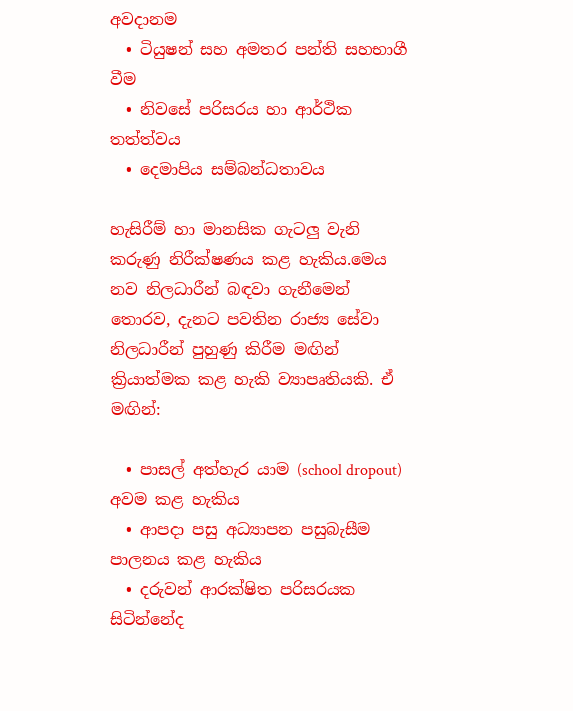අවදානම
  • ටියුෂන් සහ අමතර පන්ති සහභාගී වීම
  • නිවසේ පරිසරය හා ආර්ථික තත්ත්වය
  • දෙමාපිය සම්බන්ධතාවය

හැසිරීම් හා මානසික ගැටලු වැනි කරුණු නිරීක්ෂණය කළ හැකිය.මෙය නව නිලධාරීන් බඳවා ගැනීමෙන් තොරව, දැනට පවතින රාජ්‍ය සේවා නිලධාරීන් පුහුණු කිරීම මඟින් ක්‍රියාත්මක කළ හැකි ව්‍යාපෘතියකි. ඒ මඟින්:

  • පාසල් අත්හැර යාම (school dropout) අවම කළ හැකිය
  • ආපදා පසු අධ්‍යාපන පසුබැසීම පාලනය කළ හැකිය
  • දරුවන් ආරක්ෂිත පරිසරයක සිටින්නේද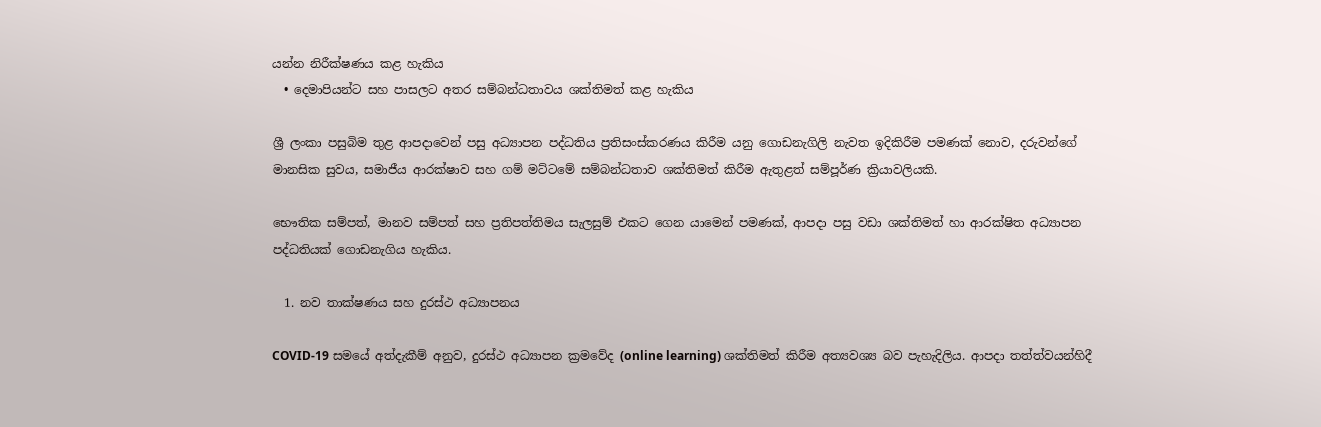යන්න නිරීක්ෂණය කළ හැකිය
  • දෙමාපියන්ට සහ පාසලට අතර සම්බන්ධතාවය ශක්තිමත් කළ හැකිය

ශ්‍රී ලංකා පසුබිම තුළ ආපදාවෙන් පසු අධ්‍යාපන පද්ධතිය ප්‍රතිසංස්කරණය කිරීම යනු ගොඩනැගිලි නැවත ඉදිකිරීම පමණක් නොව, දරුවන්ගේ මානසික සුවය, සමාජීය ආරක්ෂාව සහ ගම් මට්ටමේ සම්බන්ධතාව ශක්තිමත් කිරීම ඇතුළත් සම්පූර්ණ ක්‍රියාවලියකි.

භෞතික සම්පත්, මානව සම්පත් සහ ප්‍රතිපත්තිමය සැලසුම් එකට ගෙන යාමෙන් පමණක්, ආපදා පසු වඩා ශක්තිමත් හා ආරක්ෂිත අධ්‍යාපන පද්ධතියක් ගොඩනැගිය හැකිය.

  1. නව තාක්ෂණය සහ දුරස්ථ අධ්‍යාපනය

COVID-19 සමයේ අත්දැකීම් අනුව, දුරස්ථ අධ්‍යාපන ක්‍රමවේද (online learning) ශක්තිමත් කිරීම අත්‍යවශ්‍ය බව පැහැදිලිය. ආපදා තත්ත්වයන්හිදී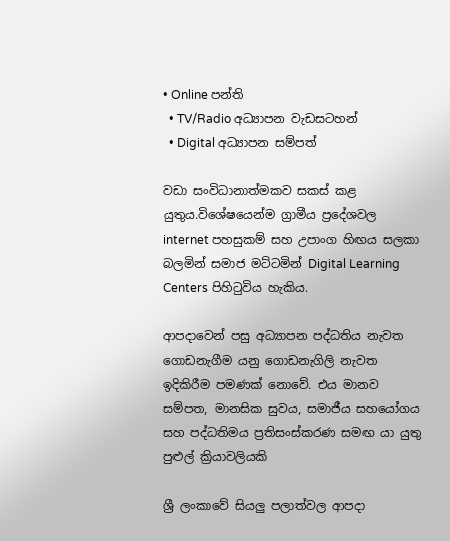• Online පන්ති
  • TV/Radio අධ්‍යාපන වැඩසටහන්
  • Digital අධ්‍යාපන සම්පත්

වඩා සංවිධානාත්මකව සකස් කළ යුතුය.විශේෂයෙන්ම ග්‍රාමීය ප්‍රදේශවල internet පහසුකම් සහ උපාංග හිඟය සලකා බලමින් සමාජ මට්ටමින් Digital Learning Centers පිහිටුවිය හැකිය.

ආපදාවෙන් පසු අධ්‍යාපන පද්ධතිය නැවත ගොඩනැගීම යනු ගොඩනැගිලි නැවත ඉදිකිරීම පමණක් නොවේ. එය මානව සම්පත, මානසික සුවය, සමාජීය සහයෝගය සහ පද්ධතිමය ප්‍රතිසංස්කරණ සමඟ යා යුතු පුළුල් ක්‍රියාවලියකි

ශ්‍රී ලංකාවේ සියලු පලාත්වල ආපදා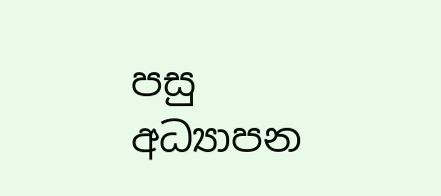පසු අධ්‍යාපන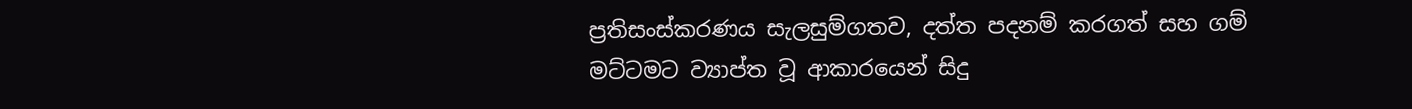ප්‍රතිසංස්කරණය සැලසුම්ගතව, දත්ත පදනම් කරගත් සහ ගම් මට්ටමට ව්‍යාප්ත වූ ආකාරයෙන් සිදු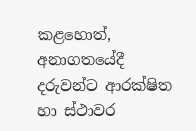කළහොත්, අනාගතයේදී දරුවන්ට ආරක්ෂිත හා ස්ථාවර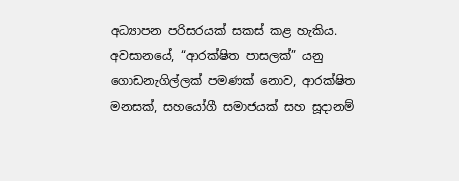අධ්‍යාපන පරිසරයක් සකස් කළ හැකිය. අවසානයේ, “ආරක්ෂිත පාසලක්” යනු ගොඩනැගිල්ලක් පමණක් නොව, ආරක්ෂිත මනසක්, සහයෝගී සමාජයක් සහ සූදානම්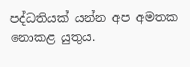පද්ධතියක් යන්න අප අමතක නොකළ යුතුය.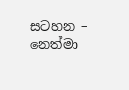සටහන – නෙත්මා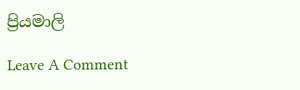ප්‍රියමාලි

Leave A Comment